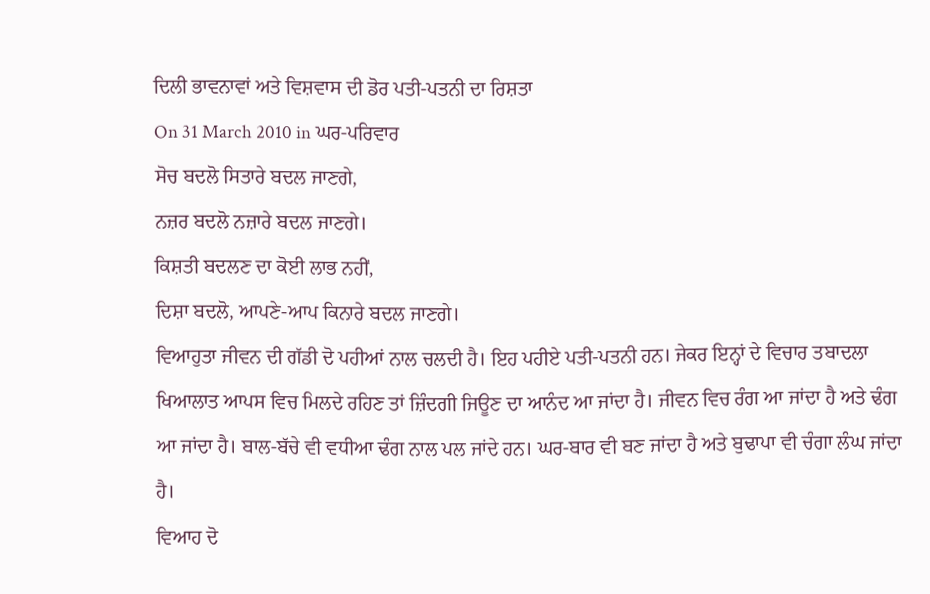ਦਿਲੀ ਭਾਵਨਾਵਾਂ ਅਤੇ ਵਿਸ਼ਵਾਸ ਦੀ ਡੋਰ ਪਤੀ-ਪਤਨੀ ਦਾ ਰਿਸ਼ਤਾ
On 31 March 2010 in ਘਰ-ਪਰਿਵਾਰ
ਸੋਚ ਬਦਲੋ ਸਿਤਾਰੇ ਬਦਲ ਜਾਣਗੇ,
ਨਜ਼ਰ ਬਦਲੋ ਨਜ਼ਾਰੇ ਬਦਲ ਜਾਣਗੇ।
ਕਿਸ਼ਤੀ ਬਦਲਣ ਦਾ ਕੋਈ ਲਾਭ ਨਹੀਂ,
ਦਿਸ਼ਾ ਬਦਲੋ, ਆਪਣੇ-ਆਪ ਕਿਨਾਰੇ ਬਦਲ ਜਾਣਗੇ।
ਵਿਆਹੁਤਾ ਜੀਵਨ ਦੀ ਗੱਡੀ ਦੋ ਪਹੀਆਂ ਨਾਲ ਚਲਦੀ ਹੈ। ਇਹ ਪਹੀਏ ਪਤੀ-ਪਤਨੀ ਹਨ। ਜੇਕਰ ਇਨ੍ਹਾਂ ਦੇ ਵਿਚਾਰ ਤਬਾਦਲਾ ਖਿਆਲਾਤ ਆਪਸ ਵਿਚ ਮਿਲਦੇ ਰਹਿਣ ਤਾਂ ਜ਼ਿੰਦਗੀ ਜਿਊਣ ਦਾ ਆਨੰਦ ਆ ਜਾਂਦਾ ਹੈ। ਜੀਵਨ ਵਿਚ ਰੰਗ ਆ ਜਾਂਦਾ ਹੈ ਅਤੇ ਢੰਗ ਆ ਜਾਂਦਾ ਹੈ। ਬਾਲ-ਬੱਚੇ ਵੀ ਵਧੀਆ ਢੰਗ ਨਾਲ ਪਲ ਜਾਂਦੇ ਹਨ। ਘਰ-ਬਾਰ ਵੀ ਬਣ ਜਾਂਦਾ ਹੈ ਅਤੇ ਬੁਢਾਪਾ ਵੀ ਚੰਗਾ ਲੰਘ ਜਾਂਦਾ ਹੈ।
ਵਿਆਹ ਦੋ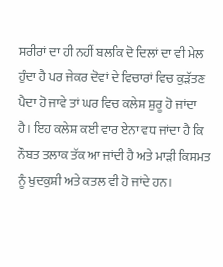ਸਰੀਰਾਂ ਦਾ ਹੀ ਨਹੀਂ ਬਲਕਿ ਦੋ ਦਿਲਾਂ ਦਾ ਵੀ ਮੇਲ ਹੁੰਦਾ ਹੈ ਪਰ ਜੇਕਰ ਦੋਵਾਂ ਦੇ ਵਿਚਾਰਾਂ ਵਿਚ ਕੁੜੱਤਣ ਪੈਦਾ ਹੋ ਜਾਵੇ ਤਾਂ ਘਰ ਵਿਚ ਕਲੇਸ਼ ਸ਼ੁਰੂ ਹੋ ਜਾਂਦਾ ਹੈ। ਇਹ ਕਲੇਸ਼ ਕਈ ਵਾਰ ਏਨਾ ਵਧ ਜਾਂਦਾ ਹੈ ਕਿ ਨੌਬਤ ਤਲਾਕ ਤੱਕ ਆ ਜਾਂਦੀ ਹੈ ਅਤੇ ਮਾੜੀ ਕਿਸਮਤ ਨੂੰ ਖੁਦਕੁਸ਼ੀ ਅਤੇ ਕਤਲ ਵੀ ਹੋ ਜਾਂਦੇ ਹਨ।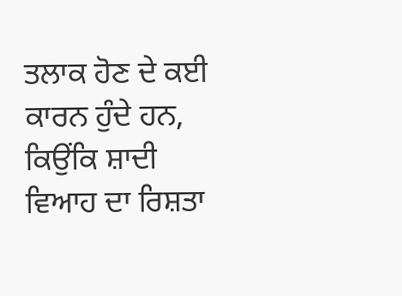ਤਲਾਕ ਹੋਣ ਦੇ ਕਈ ਕਾਰਨ ਹੁੰਦੇ ਹਨ, ਕਿਉਂਕਿ ਸ਼ਾਦੀ ਵਿਆਹ ਦਾ ਰਿਸ਼ਤਾ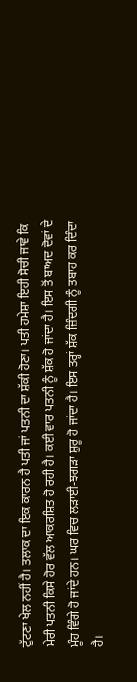ਟੁੱਟਣਾ ਖੇਲ ਨਹੀਂ ਹੈ। ਤਲਾਕ ਦਾ ਇਕ ਕਾਰਨ ਹੈ ਪਤੀ ਜਾਂ ਪਤਨੀ ਦਾ ਸ਼ੱਕੀ ਹੋਣਾ। ਪਤੀ ਹਮੇਸ਼ਾ ਇਹੀ ਸੋਚੀ ਜਾਵੇ ਕਿ ਮੇਰੀ ਪਤਨੀ ਕਿਸੇ ਹੋਰ ਵੱਲ ਆਕਰਸ਼ਿਤ ਹੋ ਰਹੀ ਹੈ। ਕਈ ਵਾਰ ਪਤਨੀ ਨੂੰ ਸ਼ੱਕ ਹੋ ਜਾਂਦਾ ਹੈ। ਇਸ ਤੋਂ ਬਾਅਦ ਦੋਵਾਂ ਦੇ ਮੂੰਹ ਵਿੰਗੇ ਹੋ ਜਾਂਦੇ ਹਨ। ਘਰ ਵਿਚ ਲੜਾਈ-ਝਗੜਾ ਸ਼ੁਰੂ ਹੋ ਜਾਂਦਾ ਹੈ। ਇਸ ਤਰ੍ਹਾਂ ਸ਼ੱਕ ਜ਼ਿੰਦਗੀ ਨੂੰ ਤਬਾਹ ਕਰ ਦਿੰਦਾ ਹੈ।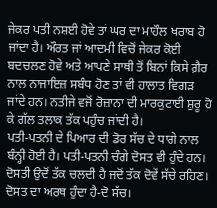ਜੇਕਰ ਪਤੀ ਨਸ਼ਈ ਹੋਵੇ ਤਾਂ ਘਰ ਦਾ ਮਾਹੌਲ ਖਰਾਬ ਹੋ ਜਾਂਦਾ ਹੈ। ਔਰਤ ਜਾਂ ਆਦਮੀ ਵਿਚੋਂ ਜੇਕਰ ਕੋਈ ਬਦਚਲਣ ਹੋਵੇ ਅਤੇ ਆਪਣੇ ਸਾਥੀ ਤੋਂ ਬਿਨਾਂ ਕਿਸੇ ਗ਼ੈਰ ਨਾਲ ਨਾਜਾਇਜ਼ ਸਬੰਧ ਹੋਣ ਤਾਂ ਵੀ ਹਾਲਾਤ ਵਿਗੜ ਜਾਂਦੇ ਹਨ। ਨਤੀਜੇ ਵਜੋਂ ਰੋਜ਼ਾਨਾ ਦੀ ਮਾਰਕੁਟਾਈ ਸ਼ੁਰੂ ਹੋ ਕੇ ਗੱਲ ਤਲਾਕ ਤੱਕ ਪਹੁੰਚ ਜਾਂਦੀ ਹੈ।
ਪਤੀ-ਪਤਨੀ ਦੇ ਪਿਆਰ ਦੀ ਡੋਰ ਸੱਚ ਦੇ ਧਾਗੇ ਨਾਲ ਬੰਨ੍ਹੀ ਹੋਈ ਹੈ। ਪਤੀ-ਪਤਨੀ ਚੰਗੇ ਦੋਸਤ ਵੀ ਹੁੰਦੇ ਹਨ। ਦੋਸਤੀ ਉਦੋਂ ਤੱਕ ਚਲਦੀ ਹੈ ਜਦੋਂ ਤੱਕ ਦੋਵੇਂ ਸੱਚੇ ਰਹਿਣ। ਦੋਸਤ ਦਾ ਅਰਥ ਹੁੰਦਾ ਹੈ-ਦੋ ਸੱਚ।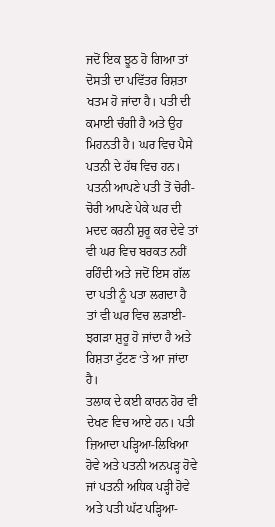ਜਦੋਂ ਇਕ ਝੂਠ ਹੋ ਗਿਆ ਤਾਂ ਦੋਸਤੀ ਦਾ ਪਵਿੱਤਰ ਰਿਸ਼ਤਾ ਖਤਮ ਹੋ ਜਾਂਦਾ ਹੈ। ਪਤੀ ਦੀ ਕਮਾਈ ਚੰਗੀ ਹੈ ਅਤੇ ਉਹ ਮਿਹਨਤੀ ਹੈ। ਘਰ ਵਿਚ ਪੈਸੇ ਪਤਨੀ ਦੇ ਹੱਥ ਵਿਚ ਹਨ। ਪਤਨੀ ਆਪਣੇ ਪਤੀ ਤੋਂ ਚੋਰੀ-ਚੋਰੀ ਆਪਣੇ ਪੇਕੇ ਘਰ ਦੀ ਮਦਦ ਕਰਨੀ ਸ਼ੁਰੂ ਕਰ ਦੇਵੇ ਤਾਂ ਵੀ ਘਰ ਵਿਚ ਬਰਕਤ ਨਹੀਂ ਰਹਿੰਦੀ ਅਤੇ ਜਦੋਂ ਇਸ ਗੱਲ ਦਾ ਪਤੀ ਨੂੰ ਪਤਾ ਲਗਦਾ ਹੈ ਤਾਂ ਵੀ ਘਰ ਵਿਚ ਲੜਾਈ-ਝਗੜਾ ਸ਼ੁਰੂ ਹੋ ਜਾਂਦਾ ਹੈ ਅਤੇ ਰਿਸ਼ਤਾ ਟੁੱਟਣ ‘ਤੇ ਆ ਜਾਂਦਾ ਹੈ।
ਤਲਾਕ ਦੇ ਕਈ ਕਾਰਨ ਹੋਰ ਵੀ ਦੇਖਣ ਵਿਚ ਆਏ ਹਨ। ਪਤੀ ਜ਼ਿਆਦਾ ਪੜ੍ਹਿਆ-ਲਿਖਿਆ ਹੋਵੇ ਅਤੇ ਪਤਨੀ ਅਨਪੜ੍ਹ ਹੋਵੇ ਜਾਂ ਪਤਨੀ ਅਧਿਕ ਪੜ੍ਹੀ ਹੋਵੇ ਅਤੇ ਪਤੀ ਘੱਟ ਪੜ੍ਹਿਆ-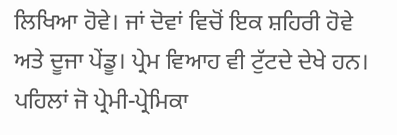ਲਿਖਿਆ ਹੋਵੇ। ਜਾਂ ਦੋਵਾਂ ਵਿਚੋਂ ਇਕ ਸ਼ਹਿਰੀ ਹੋਵੇ ਅਤੇ ਦੂਜਾ ਪੇਂਡੂ। ਪ੍ਰੇਮ ਵਿਆਹ ਵੀ ਟੁੱਟਦੇ ਦੇਖੇ ਹਨ। ਪਹਿਲਾਂ ਜੋ ਪ੍ਰੇਮੀ-ਪ੍ਰੇਮਿਕਾ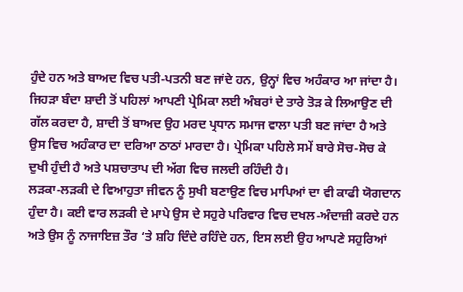ਹੁੰਦੇ ਹਨ ਅਤੇ ਬਾਅਦ ਵਿਚ ਪਤੀ-ਪਤਨੀ ਬਣ ਜਾਂਦੇ ਹਨ, ਉਨ੍ਹਾਂ ਵਿਚ ਅਹੰਕਾਰ ਆ ਜਾਂਦਾ ਹੈ। ਜਿਹੜਾ ਬੰਦਾ ਸ਼ਾਦੀ ਤੋਂ ਪਹਿਲਾਂ ਆਪਣੀ ਪ੍ਰੇਮਿਕਾ ਲਈ ਅੰਬਰਾਂ ਦੇ ਤਾਰੇ ਤੋੜ ਕੇ ਲਿਆਉਣ ਦੀ ਗੱਲ ਕਰਦਾ ਹੈ, ਸ਼ਾਦੀ ਤੋਂ ਬਾਅਦ ਉਹ ਮਰਦ ਪ੍ਰਧਾਨ ਸਮਾਜ ਵਾਲਾ ਪਤੀ ਬਣ ਜਾਂਦਾ ਹੈ ਅਤੇ ਉਸ ਵਿਚ ਅਹੰਕਾਰ ਦਾ ਦਰਿਆ ਠਾਠਾਂ ਮਾਰਦਾ ਹੈ। ਪ੍ਰੇਮਿਕਾ ਪਹਿਲੇ ਸਮੇਂ ਬਾਰੇ ਸੋਚ-ਸੋਚ ਕੇ ਦੁਖੀ ਹੁੰਦੀ ਹੈ ਅਤੇ ਪਸ਼ਚਾਤਾਪ ਦੀ ਅੱਗ ਵਿਚ ਜਲਦੀ ਰਹਿੰਦੀ ਹੈ।
ਲੜਕਾ-ਲੜਕੀ ਦੇ ਵਿਆਹੁਤਾ ਜੀਵਨ ਨੂੰ ਸੁਖੀ ਬਣਾਉਣ ਵਿਚ ਮਾਪਿਆਂ ਦਾ ਵੀ ਕਾਫੀ ਯੋਗਦਾਨ ਹੁੰਦਾ ਹੈ। ਕਈ ਵਾਰ ਲੜਕੀ ਦੇ ਮਾਪੇ ਉਸ ਦੇ ਸਹੁਰੇ ਪਰਿਵਾਰ ਵਿਚ ਦਖਲ-ਅੰਦਾਜ਼ੀ ਕਰਦੇ ਹਨ ਅਤੇ ਉਸ ਨੂੰ ਨਾਜਾਇਜ਼ ਤੌਰ ‘ਤੇ ਸ਼ਹਿ ਦਿੰਦੇ ਰਹਿੰਦੇ ਹਨ, ਇਸ ਲਈ ਉਹ ਆਪਣੇ ਸਹੁਰਿਆਂ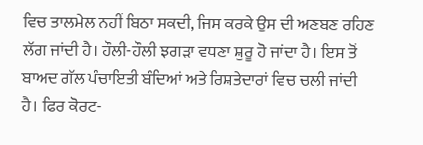ਵਿਚ ਤਾਲਮੇਲ ਨਹੀਂ ਬਿਠਾ ਸਕਦੀ, ਜਿਸ ਕਰਕੇ ਉਸ ਦੀ ਅਣਬਣ ਰਹਿਣ ਲੱਗ ਜਾਂਦੀ ਹੈ। ਹੌਲੀ-ਹੌਲੀ ਝਗੜਾ ਵਧਣਾ ਸ਼ੁਰੂ ਹੋ ਜਾਂਦਾ ਹੈ। ਇਸ ਤੋਂ ਬਾਅਦ ਗੱਲ ਪੰਚਾਇਤੀ ਬੰਦਿਆਂ ਅਤੇ ਰਿਸ਼ਤੇਦਾਰਾਂ ਵਿਚ ਚਲੀ ਜਾਂਦੀ ਹੈ। ਫਿਰ ਕੋਰਟ-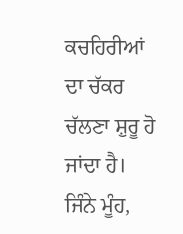ਕਚਹਿਰੀਆਂ ਦਾ ਚੱਕਰ ਚੱਲਣਾ ਸ਼ੁਰੂ ਹੋ ਜਾਂਦਾ ਹੈ। ਜਿੰਨੇ ਮੂੰਹ,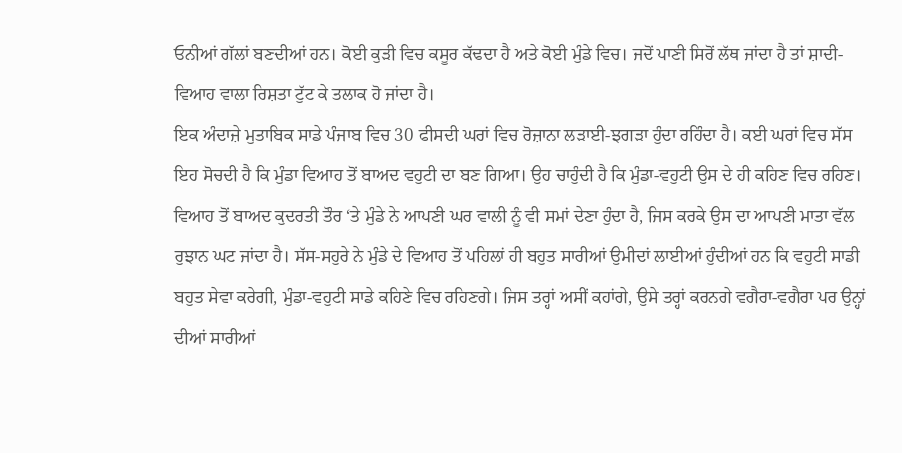ਓਨੀਆਂ ਗੱਲਾਂ ਬਣਦੀਆਂ ਹਨ। ਕੋਈ ਕੁੜੀ ਵਿਚ ਕਸੂਰ ਕੱਢਦਾ ਹੈ ਅਤੇ ਕੋਈ ਮੁੰਡੇ ਵਿਚ। ਜਦੋਂ ਪਾਣੀ ਸਿਰੋਂ ਲੱਥ ਜਾਂਦਾ ਹੈ ਤਾਂ ਸ਼ਾਦੀ-ਵਿਆਹ ਵਾਲਾ ਰਿਸ਼ਤਾ ਟੁੱਟ ਕੇ ਤਲਾਕ ਹੋ ਜਾਂਦਾ ਹੈ।
ਇਕ ਅੰਦਾਜ਼ੇ ਮੁਤਾਬਿਕ ਸਾਡੇ ਪੰਜਾਬ ਵਿਚ 30 ਫੀਸਦੀ ਘਰਾਂ ਵਿਚ ਰੋਜ਼ਾਨਾ ਲੜਾਈ-ਝਗੜਾ ਹੁੰਦਾ ਰਹਿੰਦਾ ਹੈ। ਕਈ ਘਰਾਂ ਵਿਚ ਸੱਸ ਇਹ ਸੋਚਦੀ ਹੈ ਕਿ ਮੁੰਡਾ ਵਿਆਹ ਤੋਂ ਬਾਅਦ ਵਹੁਟੀ ਦਾ ਬਣ ਗਿਆ। ਉਹ ਚਾਹੁੰਦੀ ਹੈ ਕਿ ਮੁੰਡਾ-ਵਹੁਟੀ ਉਸ ਦੇ ਹੀ ਕਹਿਣ ਵਿਚ ਰਹਿਣ। ਵਿਆਹ ਤੋਂ ਬਾਅਦ ਕੁਦਰਤੀ ਤੌਰ ‘ਤੇ ਮੁੰਡੇ ਨੇ ਆਪਣੀ ਘਰ ਵਾਲੀ ਨੂੰ ਵੀ ਸਮਾਂ ਦੇਣਾ ਹੁੰਦਾ ਹੈ, ਜਿਸ ਕਰਕੇ ਉਸ ਦਾ ਆਪਣੀ ਮਾਤਾ ਵੱਲ ਰੁਝਾਨ ਘਟ ਜਾਂਦਾ ਹੈ। ਸੱਸ-ਸਹੁਰੇ ਨੇ ਮੁੰਡੇ ਦੇ ਵਿਆਹ ਤੋਂ ਪਹਿਲਾਂ ਹੀ ਬਹੁਤ ਸਾਰੀਆਂ ਉਮੀਦਾਂ ਲਾਈਆਂ ਹੁੰਦੀਆਂ ਹਨ ਕਿ ਵਹੁਟੀ ਸਾਡੀ ਬਹੁਤ ਸੇਵਾ ਕਰੇਗੀ, ਮੁੰਡਾ-ਵਹੁਟੀ ਸਾਡੇ ਕਹਿਣੇ ਵਿਚ ਰਹਿਣਗੇ। ਜਿਸ ਤਰ੍ਹਾਂ ਅਸੀਂ ਕਹਾਂਗੇ, ਉਸੇ ਤਰ੍ਹਾਂ ਕਰਨਗੇ ਵਗੈਰਾ-ਵਗੈਰਾ ਪਰ ਉਨ੍ਹਾਂ ਦੀਆਂ ਸਾਰੀਆਂ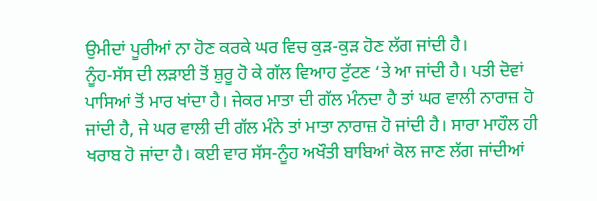ਉਮੀਦਾਂ ਪੂਰੀਆਂ ਨਾ ਹੋਣ ਕਰਕੇ ਘਰ ਵਿਚ ਕੁੜ-ਕੁੜ ਹੋਣ ਲੱਗ ਜਾਂਦੀ ਹੈ।
ਨੂੰਹ-ਸੱਸ ਦੀ ਲੜਾਈ ਤੋਂ ਸ਼ੁਰੂ ਹੋ ਕੇ ਗੱਲ ਵਿਆਹ ਟੁੱਟਣ ‘ਤੇ ਆ ਜਾਂਦੀ ਹੈ। ਪਤੀ ਦੋਵਾਂ ਪਾਸਿਆਂ ਤੋਂ ਮਾਰ ਖਾਂਦਾ ਹੈ। ਜੇਕਰ ਮਾਤਾ ਦੀ ਗੱਲ ਮੰਨਦਾ ਹੈ ਤਾਂ ਘਰ ਵਾਲੀ ਨਾਰਾਜ਼ ਹੋ ਜਾਂਦੀ ਹੈ, ਜੇ ਘਰ ਵਾਲੀ ਦੀ ਗੱਲ ਮੰਨੇ ਤਾਂ ਮਾਤਾ ਨਾਰਾਜ਼ ਹੋ ਜਾਂਦੀ ਹੈ। ਸਾਰਾ ਮਾਹੌਲ ਹੀ ਖਰਾਬ ਹੋ ਜਾਂਦਾ ਹੈ। ਕਈ ਵਾਰ ਸੱਸ-ਨੂੰਹ ਅਖੌਤੀ ਬਾਬਿਆਂ ਕੋਲ ਜਾਣ ਲੱਗ ਜਾਂਦੀਆਂ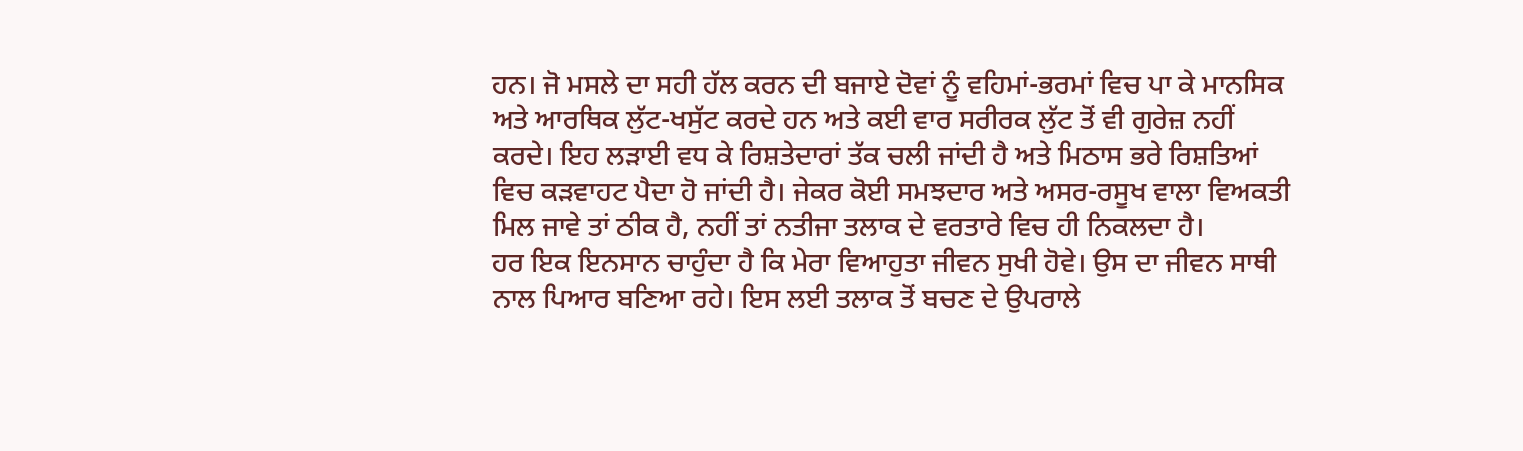ਹਨ। ਜੋ ਮਸਲੇ ਦਾ ਸਹੀ ਹੱਲ ਕਰਨ ਦੀ ਬਜਾਏ ਦੋਵਾਂ ਨੂੰ ਵਹਿਮਾਂ-ਭਰਮਾਂ ਵਿਚ ਪਾ ਕੇ ਮਾਨਸਿਕ ਅਤੇ ਆਰਥਿਕ ਲੁੱਟ-ਖਸੁੱਟ ਕਰਦੇ ਹਨ ਅਤੇ ਕਈ ਵਾਰ ਸਰੀਰਕ ਲੁੱਟ ਤੋਂ ਵੀ ਗੁਰੇਜ਼ ਨਹੀਂ ਕਰਦੇ। ਇਹ ਲੜਾਈ ਵਧ ਕੇ ਰਿਸ਼ਤੇਦਾਰਾਂ ਤੱਕ ਚਲੀ ਜਾਂਦੀ ਹੈ ਅਤੇ ਮਿਠਾਸ ਭਰੇ ਰਿਸ਼ਤਿਆਂ ਵਿਚ ਕੜਵਾਹਟ ਪੈਦਾ ਹੋ ਜਾਂਦੀ ਹੈ। ਜੇਕਰ ਕੋਈ ਸਮਝਦਾਰ ਅਤੇ ਅਸਰ-ਰਸੂਖ ਵਾਲਾ ਵਿਅਕਤੀ ਮਿਲ ਜਾਵੇ ਤਾਂ ਠੀਕ ਹੈ, ਨਹੀਂ ਤਾਂ ਨਤੀਜਾ ਤਲਾਕ ਦੇ ਵਰਤਾਰੇ ਵਿਚ ਹੀ ਨਿਕਲਦਾ ਹੈ।
ਹਰ ਇਕ ਇਨਸਾਨ ਚਾਹੁੰਦਾ ਹੈ ਕਿ ਮੇਰਾ ਵਿਆਹੁਤਾ ਜੀਵਨ ਸੁਖੀ ਹੋਵੇ। ਉਸ ਦਾ ਜੀਵਨ ਸਾਥੀ ਨਾਲ ਪਿਆਰ ਬਣਿਆ ਰਹੇ। ਇਸ ਲਈ ਤਲਾਕ ਤੋਂ ਬਚਣ ਦੇ ਉਪਰਾਲੇ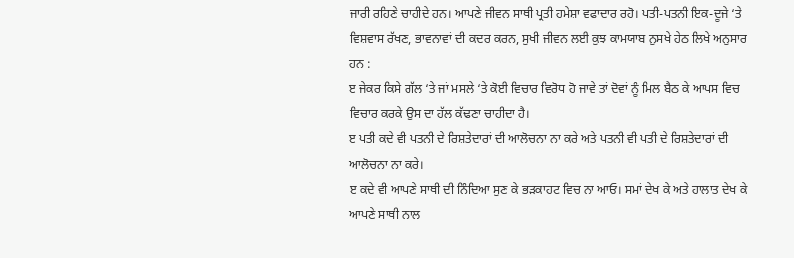ਜਾਰੀ ਰਹਿਣੇ ਚਾਹੀਦੇ ਹਨ। ਆਪਣੇ ਜੀਵਨ ਸਾਥੀ ਪ੍ਰਤੀ ਹਮੇਸ਼ਾ ਵਫਾਦਾਰ ਰਹੋ। ਪਤੀ-ਪਤਨੀ ਇਕ-ਦੂਜੇ ‘ਤੇ ਵਿਸ਼ਵਾਸ ਰੱਖਣ, ਭਾਵਨਾਵਾਂ ਦੀ ਕਦਰ ਕਰਨ, ਸੁਖੀ ਜੀਵਨ ਲਈ ਕੁਝ ਕਾਮਯਾਬ ਨੁਸਖੇ ਹੇਠ ਲਿਖੇ ਅਨੁਸਾਰ ਹਨ :
ੲ ਜੇਕਰ ਕਿਸੇ ਗੱਲ ‘ਤੇ ਜਾਂ ਮਸਲੇ ‘ਤੇ ਕੋਈ ਵਿਚਾਰ ਵਿਰੋਧ ਹੋ ਜਾਵੇ ਤਾਂ ਦੋਵਾਂ ਨੂੰ ਮਿਲ ਬੈਠ ਕੇ ਆਪਸ ਵਿਚ ਵਿਚਾਰ ਕਰਕੇ ਉਸ ਦਾ ਹੱਲ ਕੱਢਣਾ ਚਾਹੀਦਾ ਹੈ।
ੲ ਪਤੀ ਕਦੇ ਵੀ ਪਤਨੀ ਦੇ ਰਿਸ਼ਤੇਦਾਰਾਂ ਦੀ ਆਲੋਚਨਾ ਨਾ ਕਰੇ ਅਤੇ ਪਤਨੀ ਵੀ ਪਤੀ ਦੇ ਰਿਸ਼ਤੇਦਾਰਾਂ ਦੀ ਆਲੋਚਨਾ ਨਾ ਕਰੇ।
ੲ ਕਦੇ ਵੀ ਆਪਣੇ ਸਾਥੀ ਦੀ ਨਿੰਦਿਆ ਸੁਣ ਕੇ ਭੜਕਾਹਟ ਵਿਚ ਨਾ ਆਓ। ਸਮਾਂ ਦੇਖ ਕੇ ਅਤੇ ਹਾਲਾਤ ਦੇਖ ਕੇ ਆਪਣੇ ਸਾਥੀ ਨਾਲ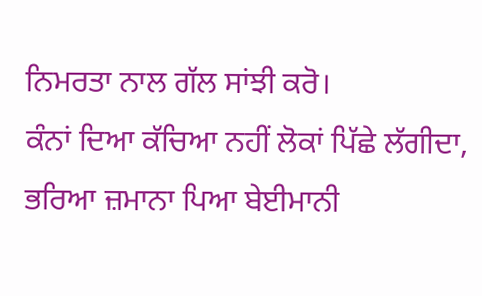ਨਿਮਰਤਾ ਨਾਲ ਗੱਲ ਸਾਂਝੀ ਕਰੋ।
ਕੰਨਾਂ ਦਿਆ ਕੱਚਿਆ ਨਹੀਂ ਲੋਕਾਂ ਪਿੱਛੇ ਲੱਗੀਦਾ,
ਭਰਿਆ ਜ਼ਮਾਨਾ ਪਿਆ ਬੇਈਮਾਨੀ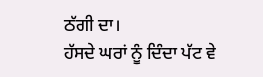ਠੱਗੀ ਦਾ।
ਹੱਸਦੇ ਘਰਾਂ ਨੂੰ ਦਿੰਦਾ ਪੱਟ ਵੇ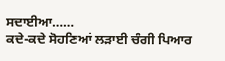ਸਦਾਈਆ……
ਕਦੇ-ਕਦੇ ਸੋਹਣਿਆਂ ਲੜਾਈ ਚੰਗੀ ਪਿਆਰ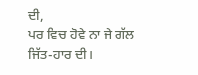ਦੀ,
ਪਰ ਵਿਚ ਹੋਵੇ ਨਾ ਜੇ ਗੱਲ ਜਿੱਤ-ਹਾਰ ਦੀ।